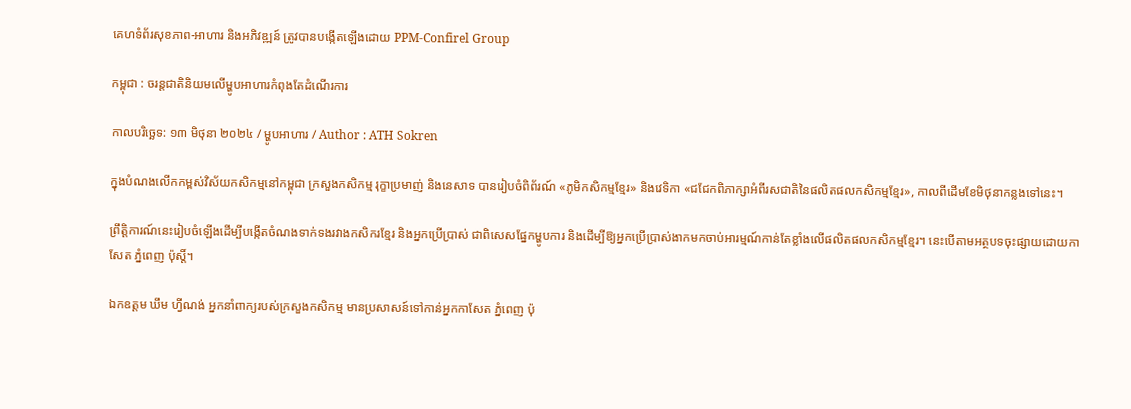គេហទំព័រសុខភាព-អាហារ និងអភិវឌ្ឍន៍ ត្រូវបានបង្កើតឡើងដោយ PPM-Confirel Group

កម្ពុជា : ចរន្តជាតិនិយមលើម្ហូបអាហារកំពុងតែដំណើរការ

កាលបរិច្ឆេទ: ១៣ មិថុនា ២០២៤ / ម្ហូបអាហារ / Author : ATH Sokren

ក្នុងបំណងលើកកម្ពស់វិស័យកសិកម្មនៅកម្ពុជា ក្រសួងកសិកម្ម រុក្ខាប្រមាញ់ និងនេសាទ បានរៀបចំពិព័រណ៍ «ភូមិកសិកម្មខ្មែរ» និងវេទិកា «ជជែកពិភាក្សាអំពីរសជាតិនៃផលិតផលកសិកម្មខ្មែរ», កាលពីដើមខែមិថុនាកន្លងទៅនេះ។

ព្រឹត្តិការណ៍នេះរៀបចំឡើងដើម្បីបង្កើតចំណងទាក់ទងរវាងកសិករខ្មែរ និងអ្នកប្រើប្រាស់ ជាពិសេសផ្នែកម្ហូបការ និងដើម្បីឱ្យអ្នកប្រើប្រាស់ងាកមកចាប់អារម្មណ៍កាន់តែខ្លាំងលើផលិតផលកសិកម្មខ្មែរ។ នេះបើតាមអត្ថបទចុះផ្សាយដោយកាសែត ភ្នំពេញ ប៉ុស្តិ៍។

ឯកឧត្តម ឃឹម ហ្វីណង់ អ្នកនាំពាក្យរបស់ក្រសួងកសិកម្ម មានប្រសាសន៍ទៅកាន់អ្នកកាសែត ភ្នំពេញ ប៉ុ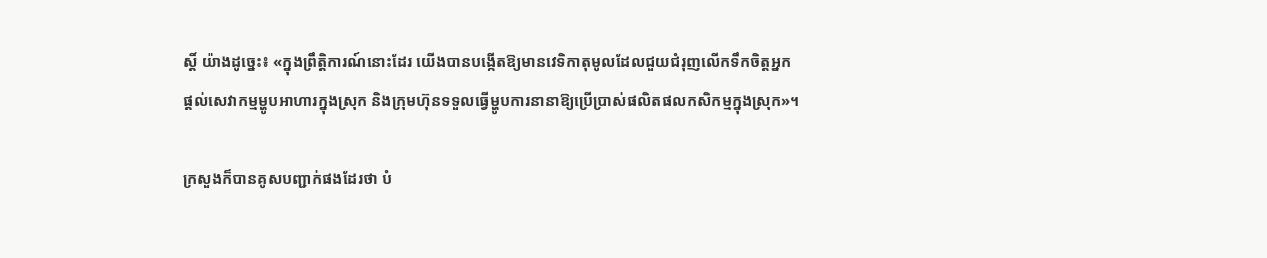ស្តិ៍ យ៉ាងដូច្នេះ៖ «ក្នុងព្រឹត្តិការណ៍នោះដែរ យើងបានបង្កើតឱ្យមានវេទិកាតុមូលដែលជួយជំរុញលើកទឹកចិត្តអ្នកផ្តល់សេវាកម្មម្ហូបអាហារក្នុងស្រុក និងក្រុមហ៊ុនទទួលធ្វើម្ហូបការនានាឱ្យប្រើប្រាស់ផលិតផលកសិកម្មក្នុងស្រុក»។

ក្រសួងក៏បានគូសបញ្ជាក់ផងដែរថា បំ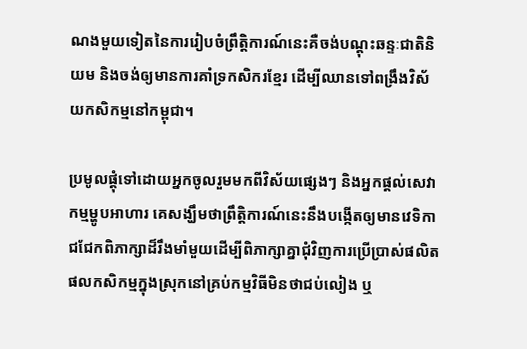ណងមួយទៀតនៃការរៀបចំព្រឹត្តិការណ៍នេះគឺចង់បណ្តុះឆន្ទៈជាតិនិយម និងចង់ឲ្យមានការគាំទ្រកសិករខ្មែរ ដើម្បីឈានទៅពង្រឹងវិស័យកសិកម្មនៅកម្ពុជា។

ប្រមូលផ្តុំទៅដោយអ្នកចូលរួមមកពីវិស័យផ្សេងៗ និងអ្នកផ្តល់សេវាកម្មម្ហូបអាហារ គេសង្ឃឹមថាព្រឹត្តិការណ៍នេះនឹងបង្កើតឲ្យមានវេទិកាជជែកពិភាក្សាដ៏រឹងមាំមួយដើម្បីពិភាក្សាគ្នាជុំវិញការប្រើប្រាស់ផលិតផលកសិកម្មក្នុងស្រុកនៅគ្រប់កម្មវិធីមិនថាជប់លៀង ឬ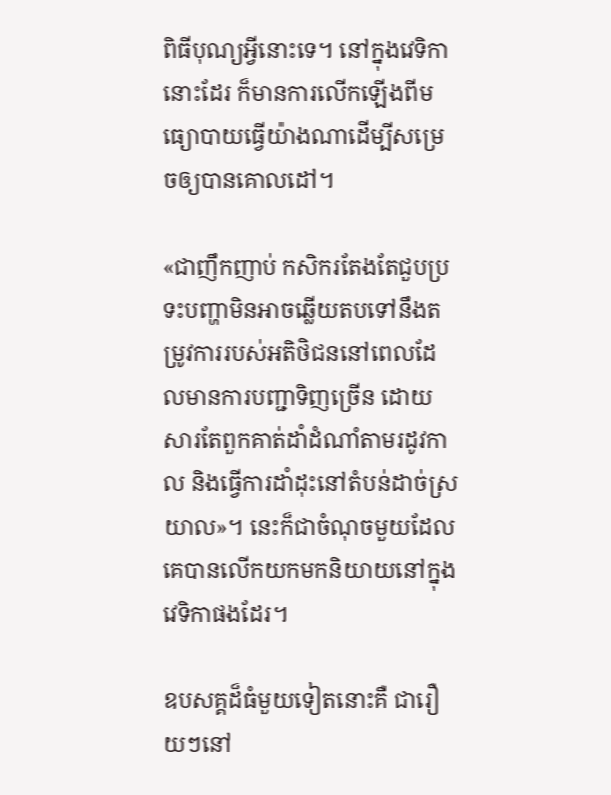ពិធីបុណ្យអ្វីនោះទេ។ នៅក្នុងវេទិកានោះដែរ ក៏មានការលើកឡើងពីមធ្យោបាយធ្វើយ៉ាងណាដើម្បីសម្រេចឲ្យបានគោលដៅ។

«ជាញឹកញាប់ កសិករតែងតែជួបប្រទះបញ្ហាមិនអាចឆ្លើយតបទៅនឹងតម្រូវការរបស់អតិថិជននៅពេលដែលមានការបញ្ជាទិញច្រើន ដោយសារតែពួកគាត់ដាំដំណាំតាមរដូវកាល និងធ្វើការដាំដុះនៅតំបន់ដាច់ស្រយាល»។ នេះក៏ជាចំណុចមួយដែលគេបានលើកយកមកនិយាយនៅក្នុងវេទិកាផងដែរ។

ឧបសគ្គដ៏ធំមួយទៀតនោះគឺ ជារឿយៗនៅ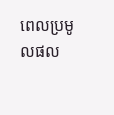ពេលប្រមូលផល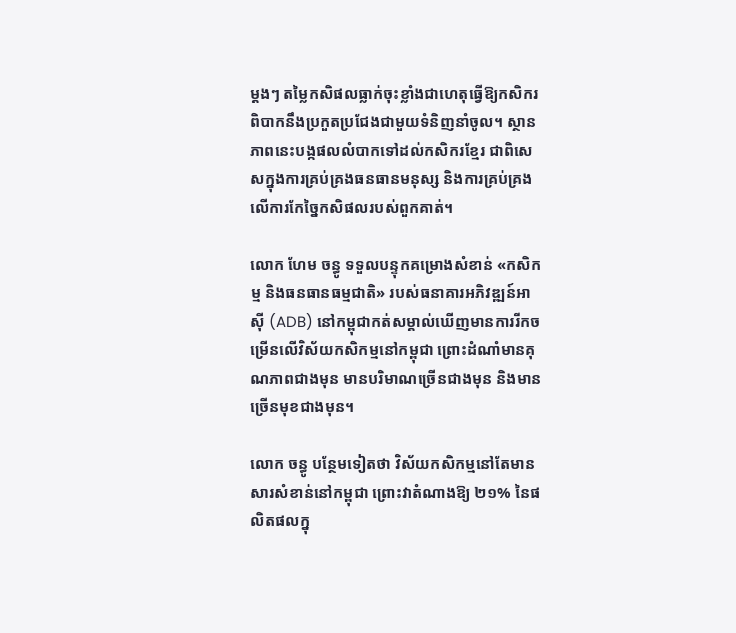ម្តងៗ តម្លៃកសិផលធ្លាក់ចុះខ្លាំងជាហេតុធ្វើឱ្យកសិករពិបាកនឹងប្រកួតប្រជែងជាមួយទំនិញនាំចូល។ ស្ថានភាពនេះបង្កផលលំបាកទៅដល់កសិករខ្មែរ ជាពិសេសក្នុងការគ្រប់គ្រងធនធានមនុស្ស និងការគ្រប់គ្រងលើការកែច្នៃកសិផលរបស់ពួកគាត់។

លោក ហែម ចន្ធូ ទទួលបន្ទុកគម្រោងសំខាន់ «កសិកម្ម និងធនធានធម្មជាតិ» របស់ធនាគារអភិវឌ្ឍន៍អាស៊ី (ADB) នៅកម្ពុជាកត់សម្គាល់ឃើញមានការរីកចម្រើនលើវិស័យកសិកម្មនៅកម្ពុជា ព្រោះដំណាំមានគុណភាពជាងមុន មានបរិមាណច្រើនជាងមុន និងមានច្រើនមុខជាងមុន។

លោក ចន្ធូ បន្ថែមទៀតថា វិស័យកសិកម្មនៅតែមានសារសំខាន់នៅកម្ពុជា ព្រោះវាតំណាងឱ្យ ២១% នៃផលិតផលក្នុ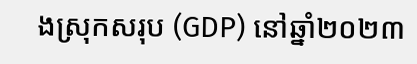ងស្រុកសរុប (GDP) នៅឆ្នាំ២០២៣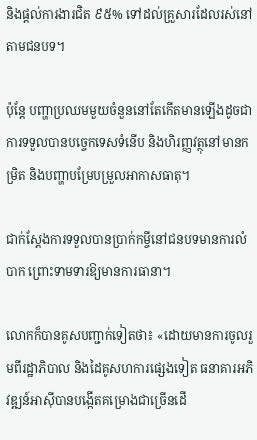និងផ្តល់ការងារជិត ៩៥% ទៅដល់គ្រួសារដែលរស់នៅតាមជនបទ។

ប៉ុន្តែ បញ្ហាប្រឈមមួយចំនួននៅតែកើតមានឡើងដូចជា ការទទួលបានបច្ចេកទេសទំនើប និងហិរញ្ញវត្ថុនៅមានកម្រិត និងបញ្ហាបម្រែបម្រួលអាកាសធាតុ។

ជាក់ស្តែងការទទួលបានប្រាក់កម្ចីនៅជនបទមានការលំបាក ព្រោះទាមទារឱ្យមានការធានា។

លោកក៏បានគូសបញ្ជាក់ទៀតថា៖ «ដោយមានការចូលរួមពីរដ្ឋាភិបាល និងដៃគូសហការផ្សេងទៀត ធនាគារអភិវឌ្ឍន៍អាស៊ីបានបង្កើតគម្រោងជាច្រើនដើ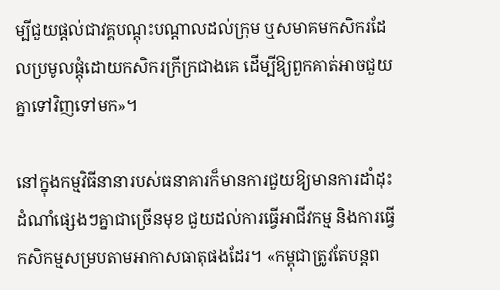ម្បីជួយផ្តល់ជាវគ្គបណ្តុះបណ្តាលដល់ក្រុម ឬសមាគមកសិករដែលប្រមូលផ្តុំដោយកសិករក្រីក្រជាងគេ ដើម្បីឱ្យពួកគាត់អាចជួយគ្នាទៅវិញទៅមក»។

នៅក្នុងកម្មវិធីនានារបស់ធនាគារក៏មានការជួយឱ្យមានការដាំដុះដំណាំផ្សេងៗគ្នាជាច្រើនមុខ ជួយដល់ការធ្វើអាជីវកម្ម និងការធ្វើកសិកម្មសម្របតាមអាកាសធាតុផងដែរ។ «កម្ពុជាត្រូវតែបន្តព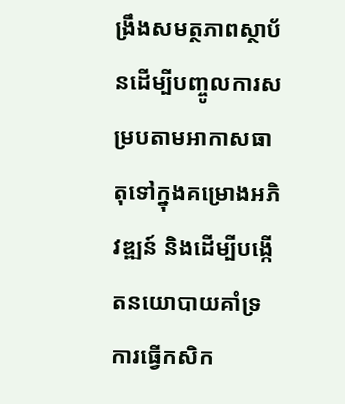ង្រឹងសមត្ថភាពស្ថាប័នដើម្បីបញ្ចូលការសម្របតាមអាកាសធាតុទៅក្នុងគម្រោងអភិវឌ្ឍន៍ និងដើម្បីបង្កើតនយោបាយគាំទ្រការធ្វើកសិក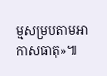ម្មសម្របតាមអាកាសធាតុ»៕